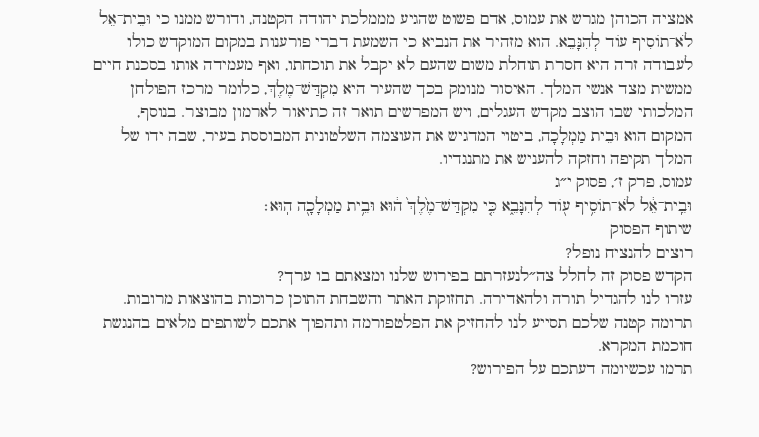אמציה הכוהן מגרש את עמוס, אדם פשוט שהגיע מממלכת יהודה הקטנה, ודורש ממנו כי וּבֵית־אֵל לֹא־תוֹסִיף עוֹד לְהִנָּבֵא. הוא מזהיר את הנביא כי השמעת דברי פורענות במקום המוקדש כולו לעבודה זרה היא חסרת תוחלת משום שהעם לא יקבל את תוכחתו, ואף מעמידה אותו בסכנת חיים ממשית מצד אנשי המלך. האיסור מנומק בכך שהעיר היא מִקְדַּשׁ־מֶלֶךְ, כלומר מרכז הפולחן המלכותי שבו הוצב מקדש העגלים, ויש המפרשים תואר זה כתיאור לארמון מבוצר. בנוסף, המקום הוא וּבֵית מַמְלָכָה, ביטוי המדגיש את העוצמה השלטונית המבוססת בעיר, שבה ידו של המלך תקיפה וחזקה להעניש את מתנגדיו.
עמוס, פרק ז׳, פסוק י״ג
וּבֵֽית־אֵ֔ל לֹא־תוֹסִ֥יף ע֖וֹד לְהִנָּבֵ֑א כִּ֤י מִקְדַּשׁ־מֶ֙לֶךְ֙ ה֔וּא וּבֵ֥ית מַמְלָכָ֖ה הֽוּא׃
שיתוף הפסוק
רוצים להנציח נופל?
הקדש פסוק זה לחלל צה״לנעזרתם בפירוש שלנו ומצאתם בו ערך?
עזרו לנו להגדיל תורה ולהאדירה. תחזוקת האתר והשבחת התוכן כרוכות בהוצאות מרובות. תרומה קטנה שלכם תסייע לנו להחזיק את הפלטפורמה ותהפוך אתכם לשותפים מלאים בהנגשת חוכמת המקרא.
תרמו עכשיומה דעתכם על הפירוש?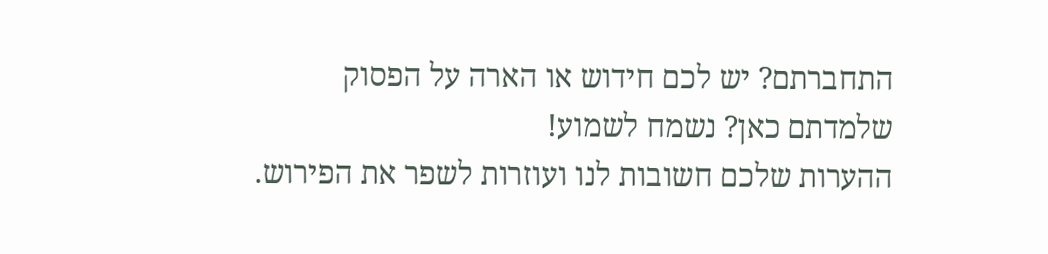התחברתם? יש לכם חידוש או הארה על הפסוק שלמדתם כאן? נשמח לשמוע!
ההערות שלכם חשובות לנו ועוזרות לשפר את הפירוש.